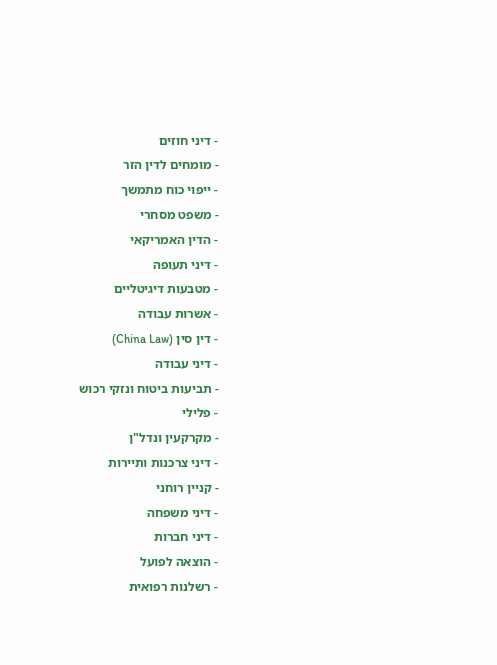- דיני חוזים
- מומחים לדין הזר
- ייפוי כוח מתמשך
- משפט מסחרי
- הדין האמריקאי
- דיני תעופה
- מטבעות דיגיטליים
- אשרות עבודה
- דין סין (China Law)
- דיני עבודה
- תביעות ביטוח ונזקי רכוש
- פלילי
- מקרקעין ונדל"ן
- דיני צרכנות ותיירות
- קניין רוחני
- דיני משפחה
- דיני חברות
- הוצאה לפועל
- רשלנות רפואית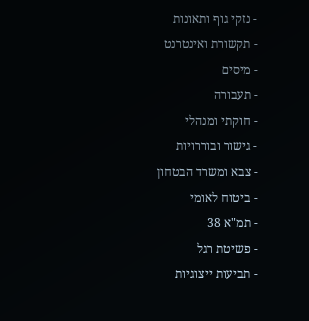- נזקי גוף ותאונות
- תקשורת ואינטרנט
- מיסים
- תעבורה
- חוקתי ומנהלי
- גישור ובוררויות
- צבא ומשרד הבטחון
- ביטוח לאומי
- תמ"א 38
- פשיטת רגל
- תביעות ייצוגיות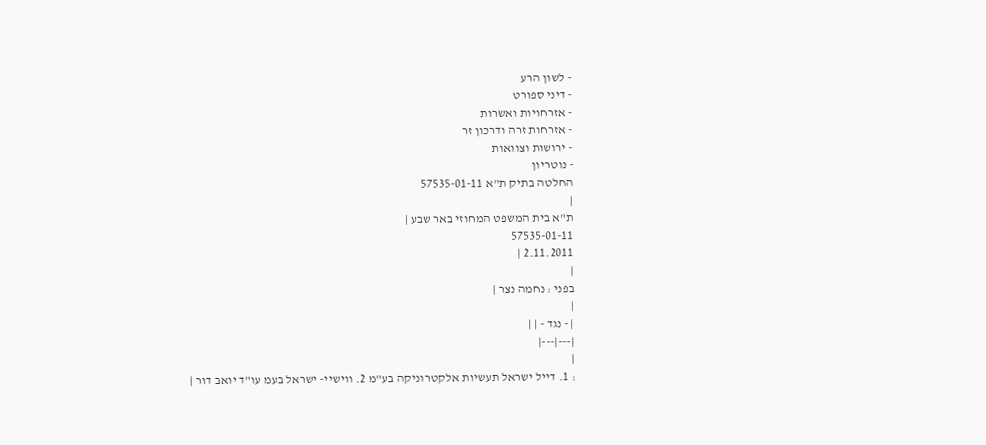- לשון הרע
- דיני ספורט
- אזרחויות ואשרות
- אזרחות זרה ודרכון זר
- ירושות וצוואות
- נוטריון
החלטה בתיק ת"א 57535-01-11
|
ת"א בית המשפט המחוזי באר שבע |
57535-01-11
2.11.2011 |
|
בפני : נחמה נצר |
|
| - נגד - | |
|---|---|
|
: 1. דייל ישראל תעשיות אלקטרוניקה בע"מ 2. ווישיי- ישראל בעמ עו"ד יואב דור |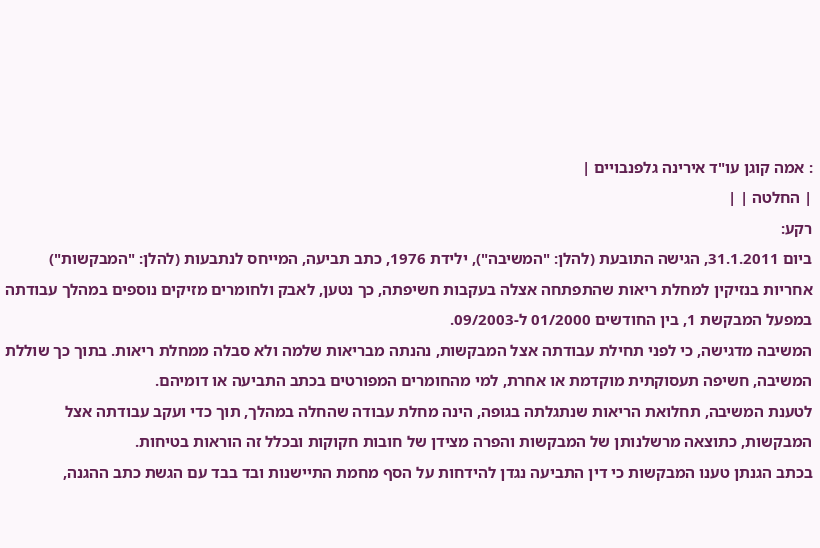: אמה קוגן עו"ד אירינה גלפנבויים |
| החלטה | |
רקע:
ביום 31.1.2011, הגישה התובעת (להלן: "המשיבה"), ילידת 1976, כתב תביעה, המייחס לנתבעות (להלן: "המבקשות") אחריות בנזיקין למחלת ריאות שהתפתחה אצלה בעקבות חשיפתה, כך נטען, לאבק ולחומרים מזיקים נוספים במהלך עבודתה במפעל המבקשת 1, בין החודשים 01/2000 ל-09/2003.
המשיבה מדגישה, כי לפני תחילת עבודתה אצל המבקשות, נהנתה מבריאות שלמה ולא סבלה ממחלת ריאות. בתוך כך שוללת המשיבה, חשיפה תעסוקתית מוקדמת או אחרת, למי מהחומרים המפורטים בכתב התביעה או דומיהם.
לטענת המשיבה, תחלואת הריאות שנתגלתה בגופה, הינה מחלת עבודה שהחלה במהלך, תוך כדי ועקב עבודתה אצל המבקשות, כתוצאה מרשלנותן של המבקשות והפרה מצידן של חובות חקוקות ובכלל זה הוראות בטיחות.
בכתב הגנתן טענו המבקשות כי דין התביעה נגדן להידחות על הסף מחמת התיישנות ובד בבד עם הגשת כתב ההגנה,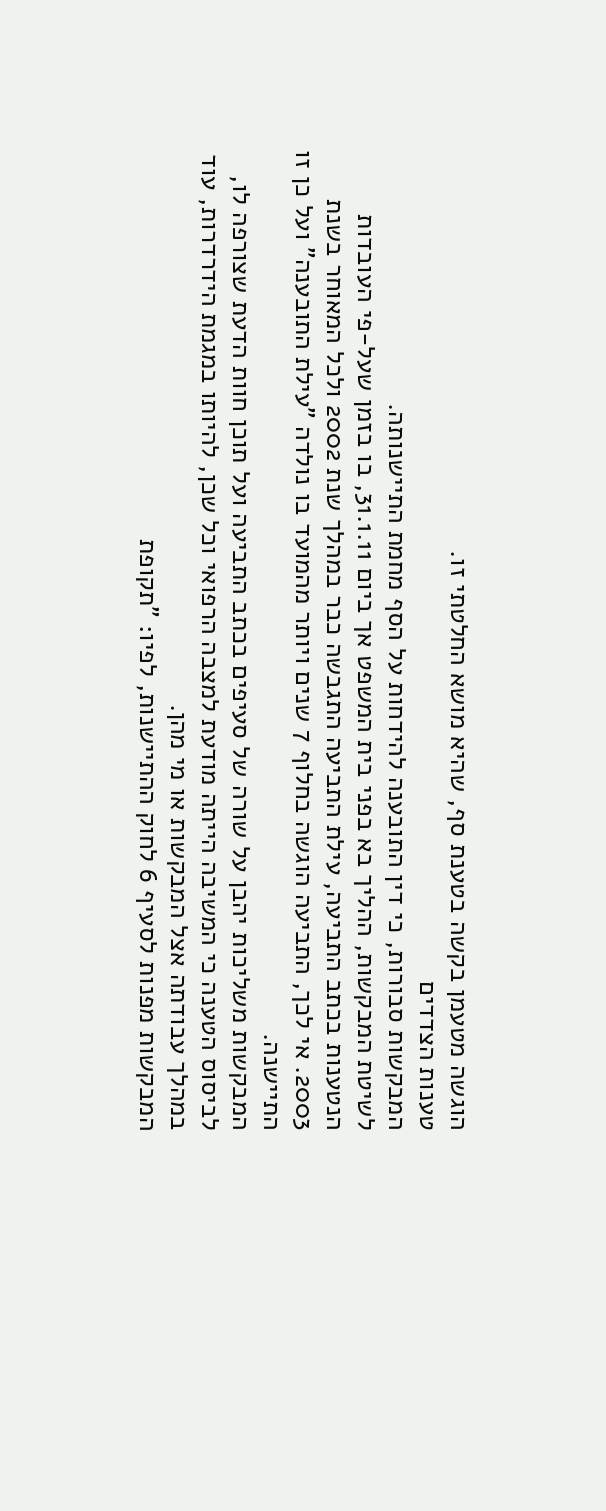הוגשה מטעמן בקשה בטענת סף, שהיא מושא החלטתי זו.
טענות הצדדים
המבקשות סבורות, כי דין התובענה להידחות על הסף מחמת התיישנותה.
לשיטת המבקשות, ההליך בא בפני בית המשפט אך ביום 31.1.11, בו בזמן שעל-פי העובדות הנטענות בכתב התביעה, עילת התביעה התגבשה כבר במהלך שנת 2002 ולכל המאוחר בשנת 2003. אי לכך, התביעה הוגשה בחלוף 7 שנים ויותר מהמועד בו נולדה "עילת התובענה" ועל כן זו התיישנה.
המבקשות משליכות יהבן על שורה של סעיפים בכתב התביעה ועל תוכן חוות הדעת שצורפה לו, לביסוס הטענה כי המשיבה הייתה מודעת למצבה הרפואי וכל שכן, להיותו במגמת הידרדרות, עוד במהלך עבודתה אצל המבקשות או מי מהן.
המבקשות מפנות לסעיף 6 לחוק ההתיישנות, לפיו: "תקופת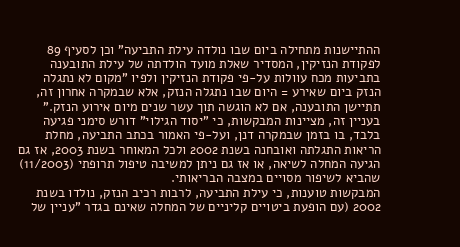ההתיישנות מתחילה ביום שבו נולדה עילת התביעה" וכן לסעיף 89 לפקודת הנזיקין, המסדיר שאלת מועד הולדתה של עילת התובענה בתביעות מכח עוולות על-פי פקודת הנזיקין ולפיו "מקום לא נתגלה הנזק ביום שאירע = היום שבו נתגלה הנזק, אלא שבמקרה אחרון זה, תתיישן התובענה, אם לא הוגשה תוך עשר שנים מיום אירוע הנזק."
בעניין זה, מציינות המבקשות, כי "יסוד הגילוי" דורש סימני פגיעה בלבד, בו בזמן שבמקרה דנן, ועל-פי האמור בכתב התביעה, מחלת הריאות התגלתה ואובחנה בשנת 2002 ולכל המאוחר בשנת 2003, אז גם הגיעה המחלה לשיאה, או אז גם ניתן למשיבה טיפול תרופתי (11/2003) שהביא לשיפור מסויים במצבה הבריאותי.
המבקשות טוענות, כי עילת התביעה, לרבות רכיב הנזק, נולדו בשנת 2002 (עם הופעת ביטויים קליניים של המחלה שאינם בגדר "עניין של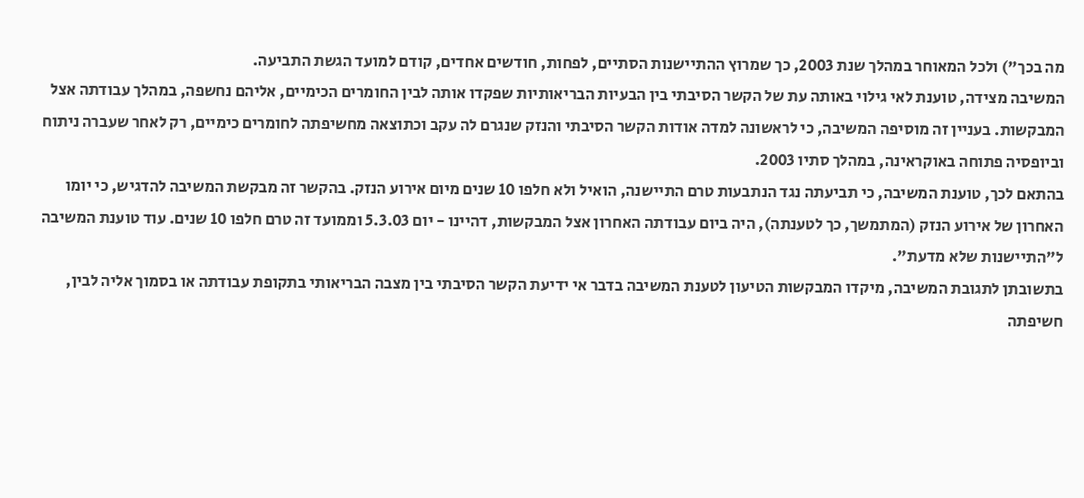מה בכך") ולכל המאוחר במהלך שנת 2003, כך שמרוץ ההתיישנות הסתיים, לפחות, חודשים אחדים, קודם למועד הגשת התביעה.
המשיבה מצידה, טוענת לאי גילוי באותה עת של הקשר הסיבתי בין הבעיות הבריאותיות שפקדו אותה לבין החומרים הכימיים, אליהם נחשפה, במהלך עבודתה אצל המבקשות. בעניין זה מוסיפה המשיבה, כי לראשונה למדה אודות הקשר הסיבתי והנזק שנגרם לה עקב וכתוצאה מחשיפתה לחומרים כימיים, רק לאחר שעברה ניתוח וביופסיה פתוחה באוקראינה, במהלך סתיו 2003.
בהתאם לכך, טוענת המשיבה, כי תביעתה נגד הנתבעות טרם התיישנה, הואיל ולא חלפו 10 שנים מיום אירוע הנזק. בהקשר זה מבקשת המשיבה להדגיש, כי יומו האחרון של אירוע הנזק (המתמשך, כך לטענתה), היה ביום עבודתה האחרון אצל המבקשות, דהיינו - יום 5.3.03 וממועד זה טרם חלפו 10 שנים. עוד טוענת המשיבה ל"התיישנות שלא מדעת".
בתשובתן לתגובת המשיבה, מיקדו המבקשות הטיעון לטענת המשיבה בדבר אי ידיעת הקשר הסיבתי בין מצבה הבריאותי בתקופת עבודתה או בסמוך אליה לבין, חשיפתה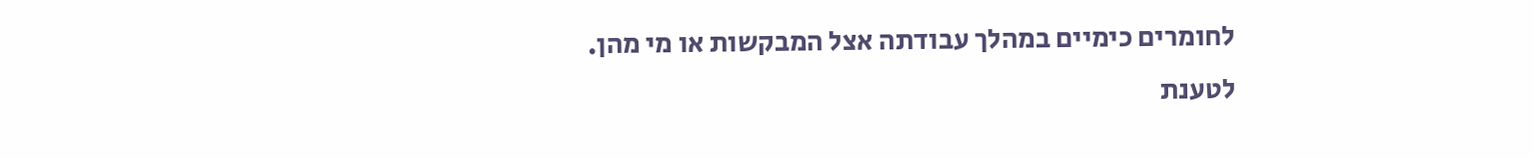לחומרים כימיים במהלך עבודתה אצל המבקשות או מי מהן.
לטענת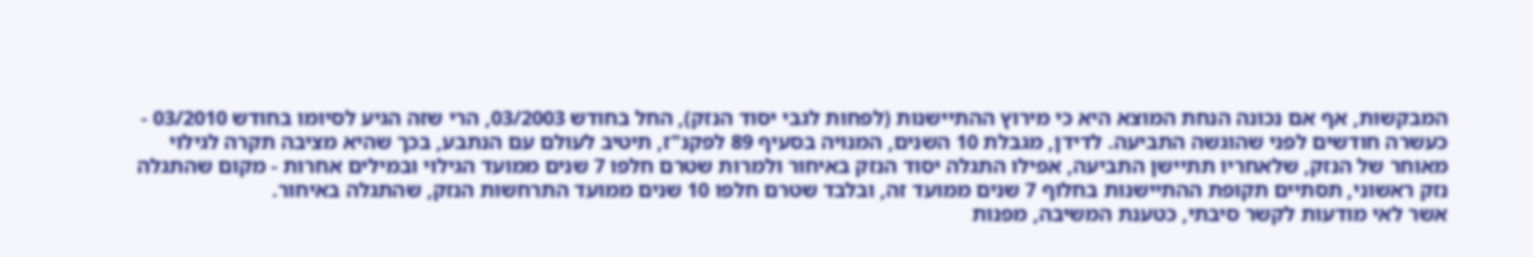המבקשות, אף אם נכונה הנחת המוצא היא כי מירוץ ההתיישנות (לפחות לגבי יסוד הנזק), החל בחודש 03/2003, הרי שזה הגיע לסיומו בחודש 03/2010 - כעשרה חודשים לפני שהוגשה התביעה. לדידן, מגבלת 10 השנים, המנויה בסעיף 89 לפקנ"ז, תיטיב לעולם עם הנתבע, בכך שהיא מציבה תקרה לגילוי מאוחר של הנזק, שלאחריו תתיישן התביעה, אפילו התגלה יסוד הנזק באיחור ולמרות שטרם חלפו 7 שנים ממועד הגילוי ובמילים אחרות - מקום שהתגלה נזק ראשוני, תסתיים תקופת ההתיישנות בחלוף 7 שנים ממועד זה, ובלבד שטרם חלפו 10 שנים ממועד התרחשות הנזק, שהתגלה באיחור.
אשר לאי מודעות לקשר סיבתי, כטענת המשיבה, מפנות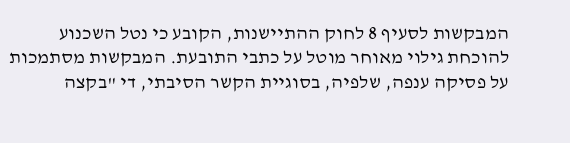המבקשות לסעיף 8 לחוק ההתיישנות, הקובע כי נטל השכנוע להוכחת גילוי מאוחר מוטל על כתבי התובעת. המבקשות מסתמכות על פסיקה ענפה, שלפיה, בסוגיית הקשר הסיבתי, די "בקצה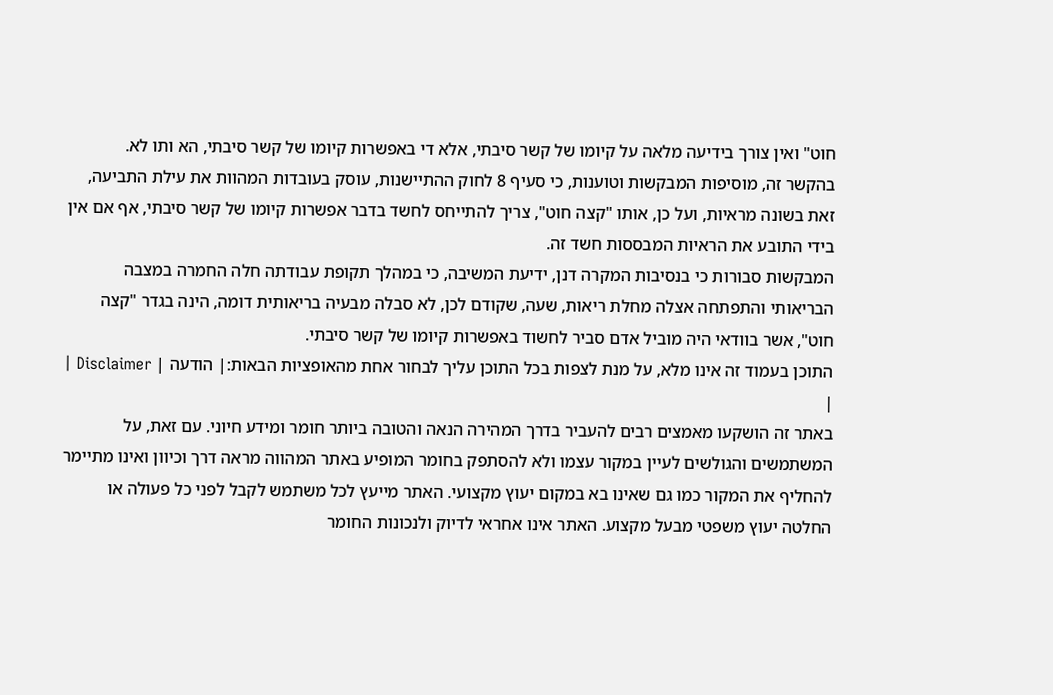חוט" ואין צורך בידיעה מלאה על קיומו של קשר סיבתי, אלא די באפשרות קיומו של קשר סיבתי, הא ותו לא.
בהקשר זה, מוסיפות המבקשות וטוענות, כי סעיף 8 לחוק ההתיישנות, עוסק בעובדות המהוות את עילת התביעה, זאת בשונה מראיות, ועל כן, אותו "קצה חוט", צריך להתייחס לחשד בדבר אפשרות קיומו של קשר סיבתי, אף אם אין בידי התובע את הראיות המבססות חשד זה.
המבקשות סבורות כי בנסיבות המקרה דנן, ידיעת המשיבה, כי במהלך תקופת עבודתה חלה החמרה במצבה הבריאותי והתפתחה אצלה מחלת ריאות, שעה, שקודם לכן, לא סבלה מבעיה בריאותית דומה, הינה בגדר "קצה חוט", אשר בוודאי היה מוביל אדם סביר לחשוד באפשרות קיומו של קשר סיבתי.
התוכן בעמוד זה אינו מלא, על מנת לצפות בכל התוכן עליך לבחור אחת מהאופציות הבאות:| הודעה | Disclaimer |
|
באתר זה הושקעו מאמצים רבים להעביר בדרך המהירה הנאה והטובה ביותר חומר ומידע חיוני. עם זאת, על המשתמשים והגולשים לעיין במקור עצמו ולא להסתפק בחומר המופיע באתר המהווה מראה דרך וכיוון ואינו מתיימר להחליף את המקור כמו גם שאינו בא במקום יעוץ מקצועי. האתר מייעץ לכל משתמש לקבל לפני כל פעולה או החלטה יעוץ משפטי מבעל מקצוע. האתר אינו אחראי לדיוק ולנכונות החומר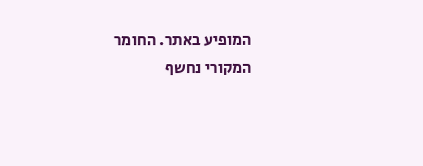המופיע באתר. החומר המקורי נחשף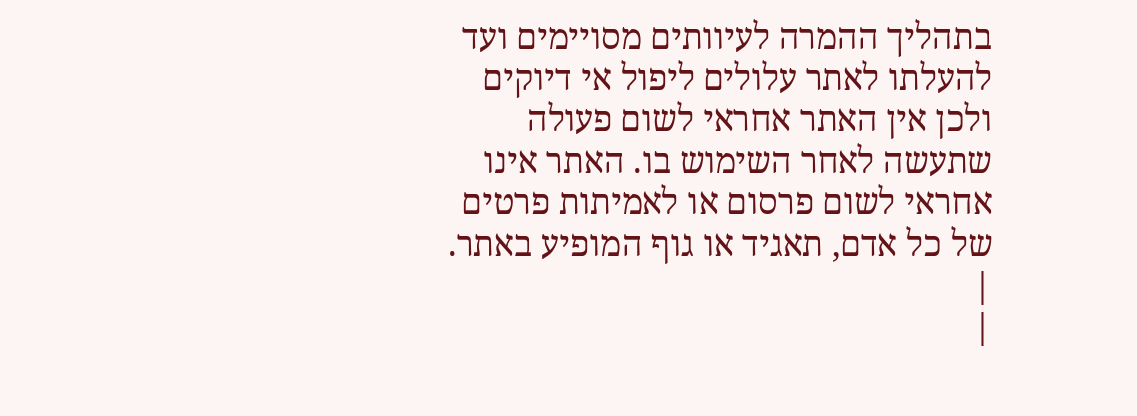בתהליך ההמרה לעיוותים מסויימים ועד להעלתו לאתר עלולים ליפול אי דיוקים ולכן אין האתר אחראי לשום פעולה שתעשה לאחר השימוש בו. האתר אינו אחראי לשום פרסום או לאמיתות פרטים של כל אדם, תאגיד או גוף המופיע באתר. |
|